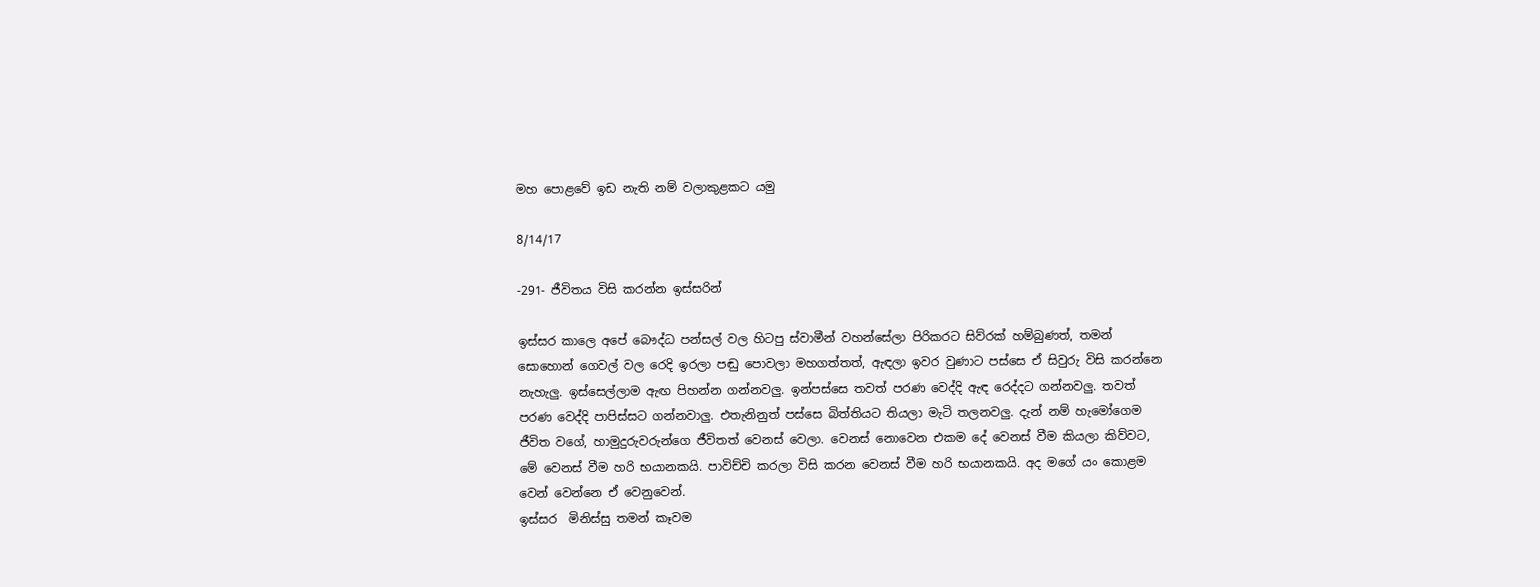මහ පොළවේ ඉඩ නැති නම් වලාකුළකට යමු

8/14/17

-291- ජීවිතය විසි කරන්න ඉස්සරින්

ඉස්සර කාලෙ අපේ බෞද්ධ පන්සල් වල හිටපු ස්වාමීන් වහන්සේලා පිරිකරට සිව්රක් හම්බුණත්, තමන් සොහොන් ගෙවල් වල රෙදි ඉරලා පඬු පොවලා මහගත්තත්, ඇඳලා ඉවර වුණාට පස්සෙ ඒ සිවුරු විසි කරන්නෙ නැහැලු. ඉස්සෙල්ලාම ඇඟ පිහන්න ගන්නවලු. ඉන්පස්සෙ තවත් පරණ වෙද්දි ඇඳ රෙද්දට ගන්නවලු. තවත් පරණ වෙද්දි පාපිස්සට ගන්නවාලු. එතැනිනුත් පස්සෙ බිත්තියට තියලා මැටි තලනවලු. දැන් නම් හැමෝගෙම ජීවිත වගේ, හාමුදුරුවරුන්ගෙ ජීවිතත් වෙනස් වෙලා. වෙනස් නොවෙන එකම දේ වෙනස් වීම කියලා කිව්වට, මේ වෙනස් වීම හරි භයානකයි. පාවිච්චි කරලා විසි කරන වෙනස් වීම හරි භයානකයි. අද මගේ යං කොළම වෙන් වෙන්නෙ ඒ වෙනුවෙන්.
ඉස්සර  මිනිස්සු තමන් කෑවම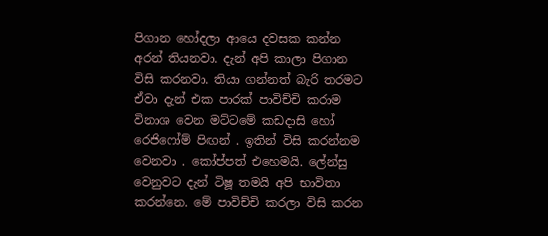පිගාන හෝදලා ආයෙ දවසක කන්න අරන් තියනවා. දැන් අපි කාලා පිගාන විසි කරනවා. තියා ගන්නත් බැරි තරමට ඒවා දැන් එක පාරක් පාවිච්චි කරාම විනාශ වෙන මට්ටමේ කඩදාසි හෝ රෙජිෆෝම් පිඟන් . ඉතින් විසි කරන්නම වෙනවා . කෝප්පත් එහෙමයි. ලේන්සු වෙනුවට දැන් ටිෂූ තමයි අපි භාවිතා කරන්නෙ. මේ පාවිච්චි කරලා විසි කරන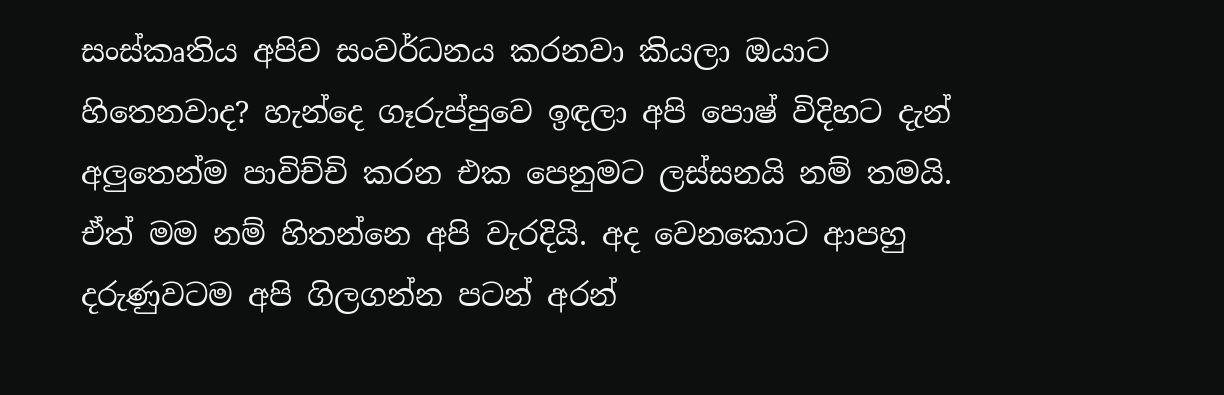සංස්කෘතිය අපිව සංවර්ධනය කරනවා කියලා ඔයාට හිතෙනවාද? හැන්දෙ ගෑරුප්පුවෙ ඉඳලා අපි පොෂ් විදිහට දැන් අලුතෙන්ම පාවිච්චි කරන එක පෙනුමට ලස්සනයි නම් තමයි. ඒත් මම නම් හිතන්නෙ අපි වැරදියි. අද වෙනකොට ආපහු දරුණුවටම අපි ගිලගන්න පටන් අරන්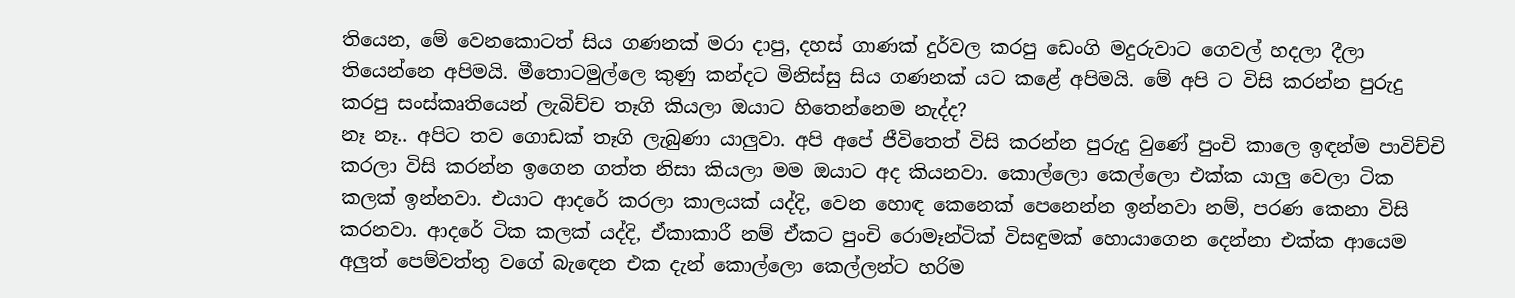තියෙන, මේ වෙනකොටත් සිය ගණනක් මරා දාපු, දහස් ගාණක් දුර්වල කරපු ඩෙංගි මදුරුවාට ගෙවල් හදලා දීලා තියෙන්නෙ අපිමයි. මීතොටමුල්ලෙ කුණු කන්දට මිනිස්සු සිය ගණනක් යට කළේ අපිමයි. මේ අපි ට විසි කරන්න පුරුදු කරපු සංස්කෘතියෙන් ලැබිච්ච තෑගි කියලා ඔයාට හිතෙන්නෙම නැද්ද?
නෑ නෑ.. අපිට තව ගොඩක් තෑගි ලැබුණා යාලුවා. අපි අපේ ජීවිතෙත් විසි කරන්න පුරුදු වුණේ පුංචි කාලෙ ඉඳන්ම පාවිච්චි කරලා විසි කරන්න ඉගෙන ගත්ත නිසා කියලා මම ඔයාට අද කියනවා. කොල්ලො කෙල්ලො එක්ක යාලු වෙලා ටික කලක් ඉන්නවා. එයාට ආදරේ කරලා කාලයක් යද්දි, වෙන හොඳ කෙනෙක් පෙනෙන්න ඉන්නවා නම්, පරණ කෙනා විසි කරනවා. ආදරේ ටික කලක් යද්දි, ඒකාකාරී නම් ඒකට පුංචි රොමෑන්ටික් විසඳුමක් හොයාගෙන දෙන්නා එක්ක ආයෙම අලුත් පෙම්වත්තු වගේ බැඳෙන එක දැන් කොල්ලො කෙල්ලන්ට හරිම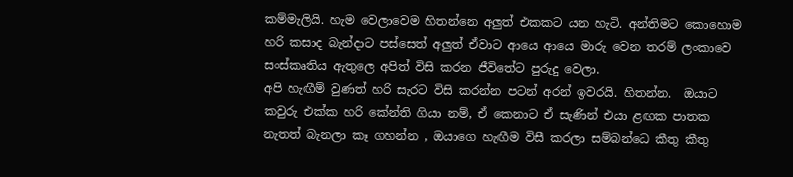කම්මැලියි. හැම වෙලාවෙම හිතන්නෙ අලුත් එකකට යන හැටි. අන්තිමට කොහොම හරි කසාද බැන්දාට පස්සෙත් අලුත් ඒවාට ආයෙ ආයෙ මාරු වෙන තරම් ලංකාවෙ සංස්කෘතිය ඇතුලෙ අපිත් විසි කරන ජීවිතේට පුරුදු වෙලා.
අපි හැඟීම් වුණත් හරි සැරට විසි කරන්න පටන් අරන් ඉවරයි. හිතන්න.  ඔයාට කවුරු එක්ක හරි කේන්ති ගියා නම්, ඒ කෙනාට ඒ සැණින් එයා ළඟක පාතක නැතත් බැනලා කෑ ගහන්න , ඔයාගෙ හැඟීම විසී කරලා සම්බන්ධෙ කීතු කීතු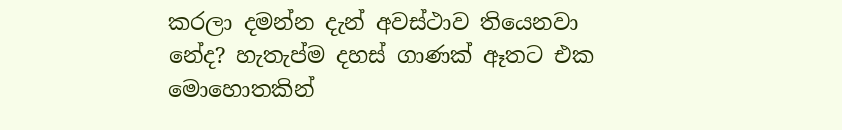කරලා දමන්න දැන් අවස්ථාව තියෙනවා නේද? හැතැප්ම දහස් ගාණක් ඈතට එක මොහොතකින්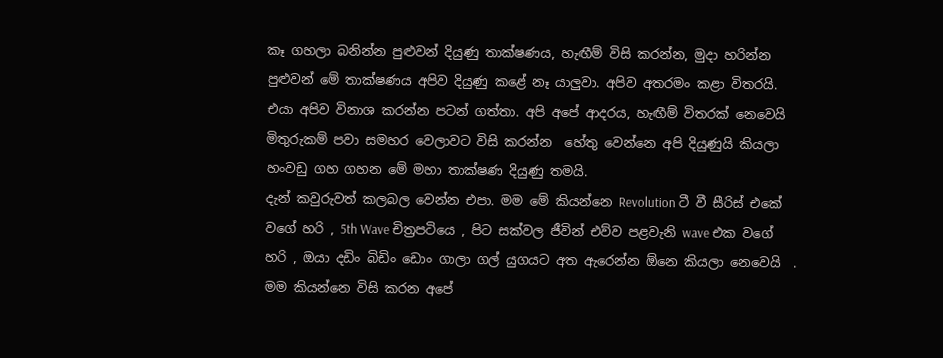කෑ ගහලා බනින්න පුළුවන් දියුණු තාක්ෂණය, හැඟීම් විසි කරන්න, මුදා හරින්න පුළුවන් මේ තාක්ෂණය අපිව දියුණු කළේ නෑ යාලුවා. අපිව අතරමං කළා විතරයි. එයා අපිව විනාශ කරන්න පටන් ගත්තා. අපි අපේ ආදරය, හැඟීම් විතරක් නෙවෙයි මිතුරුකම් පවා සමහර වෙලාවට විසි කරන්න  හේතු වෙන්නෙ අපි දියුණුයි කියලා හංවඩු ගහ ගහන මේ මහා තාක්ෂණ දියුණු තමයි.
දැන් කවුරුවත් කලබල වෙන්න එපා. මම මේ කියන්නෙ Revolution ටී වී සීරිස් එකේ වගේ හරි , 5th Wave චිත්‍රපටියෙ , පිට සක්වල ජීවින් එව්ව පළවැනි wave එක වගේ හරි , ඔයා දඩිං බිඩිං ඩොං ගාලා ගල් යුගයට අත ඇරෙන්න ඕනෙ කියලා නෙවෙයි  . මම කියන්නෙ විසි කරන අපේ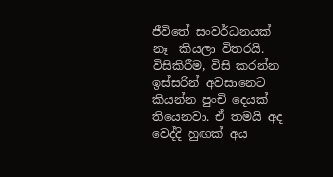ජීවිතේ සංවර්ධනයක් නෑ  කියලා විතරයි.
විසිකිරීම, විසි කරන්න ඉස්සරින් අවසානෙට කියන්න පුංචි දෙයක් තියෙනවා. ඒ තමයි අද වෙද්දි හුඟක් අය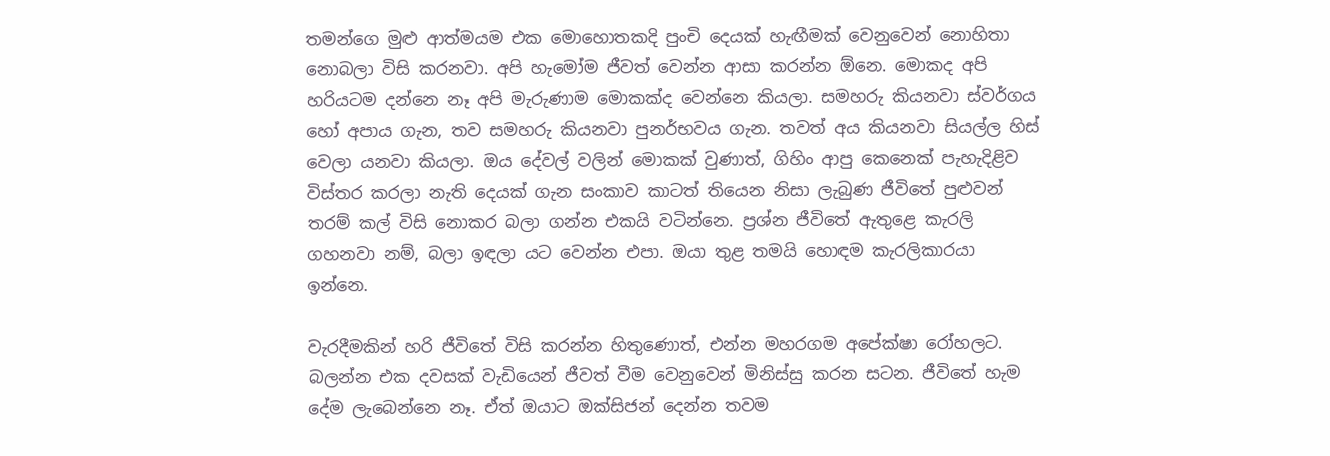තමන්ගෙ මුළු ආත්මයම එක මොහොතකදි පුංචි දෙයක් හැඟීමක් වෙනුවෙන් නොහිතා නොබලා විසි කරනවා. අපි හැමෝම ජීවත් වෙන්න ආසා කරන්න ඕනෙ. මොකද අපි හරියටම දන්නෙ නෑ අපි මැරුණාම මොකක්ද වෙන්නෙ කියලා. සමහරු කියනවා ස්වර්ගය හෝ අපාය ගැන, තව සමහරු කියනවා පුනර්භවය ගැන. තවත් අය කියනවා සියල්ල හිස් වෙලා යනවා කියලා. ඔය දේවල් වලින් මොකක් වුණාත්, ගිහිං ආපු කෙනෙක් පැහැදිළිව විස්තර කරලා නැති දෙයක් ගැන සංකාව කාටත් තියෙන නිසා ලැබුණ ජීවිතේ පුළුවන් තරම් කල් විසි නොකර බලා ගන්න එකයි වටින්නෙ. ප්‍රශ්න ජීවිතේ ඇතුළෙ කැරලි ගහනවා නම්, බලා ඉඳලා යට වෙන්න එපා. ඔයා තුළ තමයි හොඳම කැරලිකාරයා ඉන්නෙ.

වැරදීමකින් හරි ජීවිතේ විසි කරන්න හිතුණොත්, එන්න මහරගම අපේක්ෂා රෝහලට. බලන්න එක දවසක් වැඩියෙන් ජීවත් වීම වෙනුවෙන් මිනිස්සු කරන සටන. ජීවිතේ හැම දේම ලැබෙන්නෙ නෑ. ඒත් ඔයාට ඔක්සිජන් දෙන්න තවම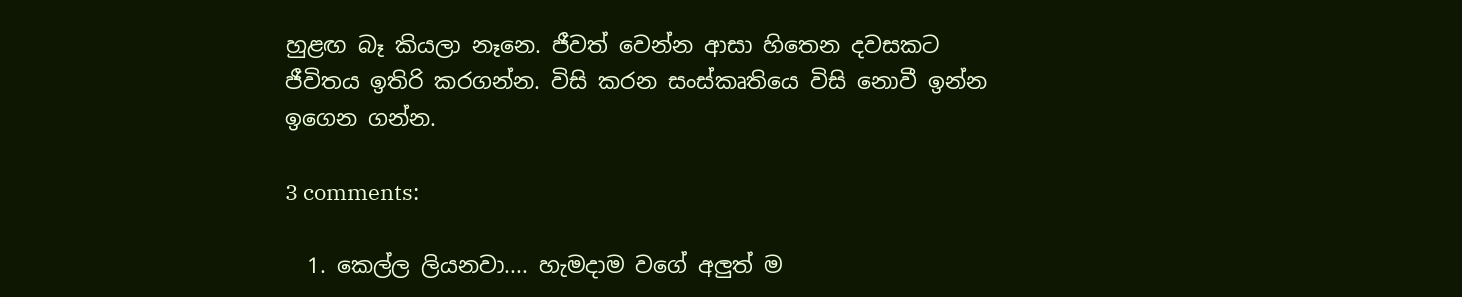හුළඟ බෑ කියලා නෑනෙ. ජීවත් වෙන්න ආසා හිතෙන දවසකට ජීවිතය ඉතිරි කරගන්න. විසි කරන සංස්කෘතියෙ විසි නොවී ඉන්න ඉගෙන ගන්න.

3 comments:

  1. කෙල්ල ලියනවා.... හැමදාම වගේ අලුත් ම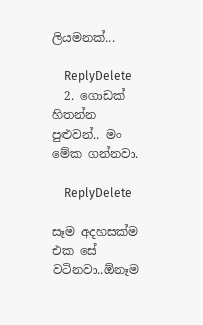ලියමනක්...

    ReplyDelete
  2. ගොඩක් හිතන්න පුළුවන්.. මං මේක ගන්නවා.

    ReplyDelete

සෑම අදහසක්ම එක සේ වටිනවා..ඕනෑම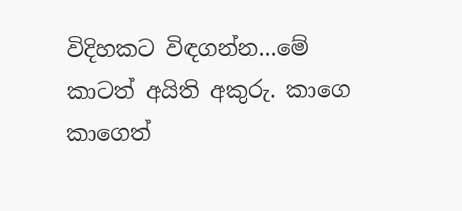විදිහකට විඳගන්න...මේ කාටත් අයිති අකුරු. කාගෙ කාගෙත්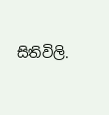සිතිවිලි.